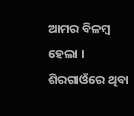ଆମର ବିଳମ୍ବ ହେଲା । ଶିରଗାଓଁରେ ଥିବା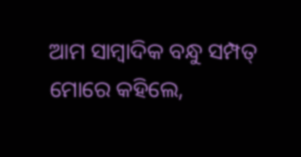ଆମ ସାମ୍ବାଦିକ ବନ୍ଧୁ ସମ୍ପତ୍ ମୋରେ କହିଲେ,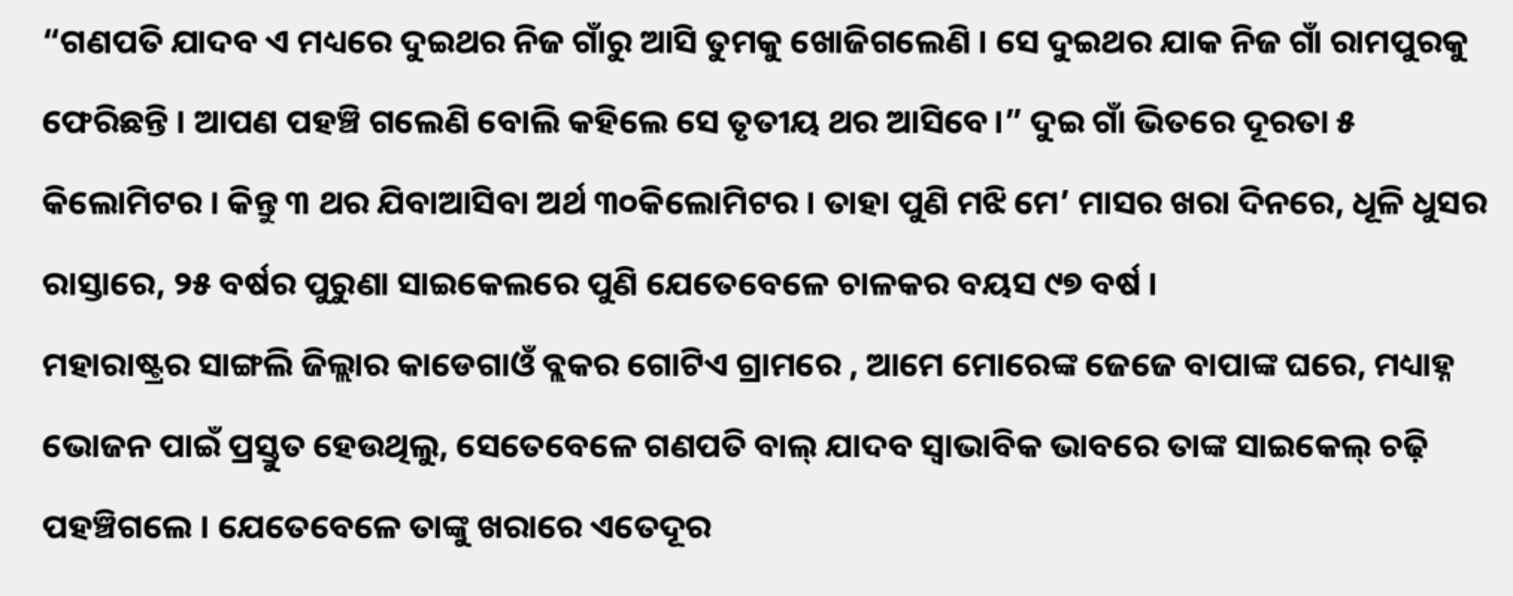“ଗଣପତି ଯାଦବ ଏ ମଧ୍ୟରେ ଦୁଇଥର ନିଜ ଗାଁରୁ ଆସି ତୁମକୁ ଖୋଜିଗଲେଣି । ସେ ଦୁଇଥର ଯାକ ନିଜ ଗାଁ ରାମପୁରକୁ ଫେରିଛନ୍ତି । ଆପଣ ପହଞ୍ଚି ଗଲେଣି ବୋଲି କହିଲେ ସେ ତୃତୀୟ ଥର ଆସିବେ।” ଦୁଇ ଗାଁ ଭିତରେ ଦୂରତା ୫ କିଲୋମିଟର । କିନ୍ତୁ ୩ ଥର ଯିବାଆସିବା ଅର୍ଥ ୩୦କିଲୋମିଟର । ତାହା ପୁଣି ମଝି ମେ’ ମାସର ଖରା ଦିନରେ, ଧୂଳି ଧୁସର ରାସ୍ତାରେ, ୨୫ ବର୍ଷର ପୁରୁଣା ସାଇକେଲରେ ପୁଣି ଯେତେବେଳେ ଚାଳକର ବୟସ ୯୭ ବର୍ଷ ।
ମହାରାଷ୍ଟ୍ରର ସାଙ୍ଗଲି ଜିଲ୍ଲାର କାଡେଗାଓଁ ବ୍ଲକର ଗୋଟିଏ ଗ୍ରାମରେ , ଆମେ ମୋରେଙ୍କ ଜେଜେ ବାପାଙ୍କ ଘରେ, ମଧ୍ୟାହ୍ନ ଭୋଜନ ପାଇଁ ପ୍ରସ୍ତୁତ ହେଉଥିଲୁ, ସେତେବେଳେ ଗଣପତି ବାଲ୍ ଯାଦବ ସ୍ୱାଭାବିକ ଭାବରେ ତାଙ୍କ ସାଇକେଲ୍ ଚଢ଼ି ପହଞ୍ଚିଗଲେ । ଯେତେବେଳେ ତାଙ୍କୁ ଖରାରେ ଏତେଦୂର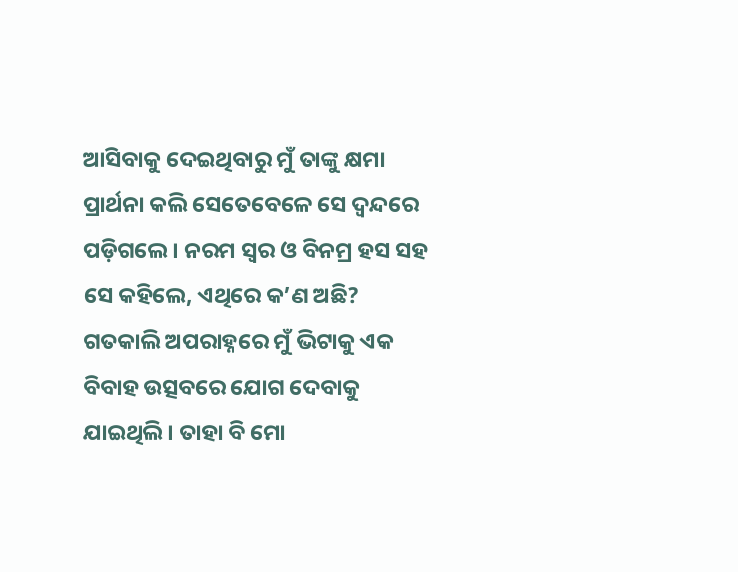ଆସିବାକୁ ଦେଇଥିବାରୁ ମୁଁ ତାଙ୍କୁ କ୍ଷମା ପ୍ରାର୍ଥନା କଲି ସେତେବେଳେ ସେ ଦ୍ୱନ୍ଦରେ ପଡ଼ିଗଲେ । ନରମ ସ୍ୱର ଓ ବିନମ୍ର ହସ ସହ ସେ କହିଲେ, ଏଥିରେ କ’ଣ ଅଛି? ଗତକାଲି ଅପରାହ୍ନରେ ମୁଁ ଭିଟାକୁ ଏକ ବିବାହ ଉତ୍ସବରେ ଯୋଗ ଦେବାକୁ ଯାଇଥିଲି । ତାହା ବି ମୋ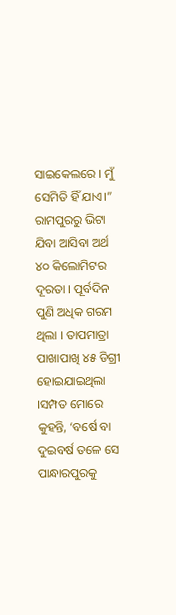ସାଇକେଲରେ । ମୁଁ ସେମିତି ହିଁ ଯାଏ।” ରାମପୁରରୁ ଭିଟା ଯିବା ଆସିବା ଅର୍ଥ ୪୦ କିଲୋମିଟର ଦୂରତା । ପୂର୍ବଦିନ ପୁଣି ଅଧିକ ଗରମ ଥିଲା । ତାପମାତ୍ରା ପାଖାପାଖି ୪୫ ଡିଗ୍ରୀ ହୋଇଯାଇଥିଲା ।ସମ୍ପତ ମୋରେ କୁହନ୍ତି, ‘ବର୍ଷେ ବା ଦୁଇବର୍ଷ ତଳେ ସେ ପାନ୍ଧାରପୁରକୁ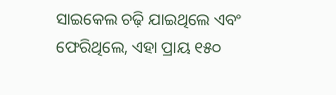ସାଇକେଲ ଚଢ଼ି ଯାଇଥିଲେ ଏବଂ ଫେରିଥିଲେ, ଏହା ପ୍ରାୟ ୧୫୦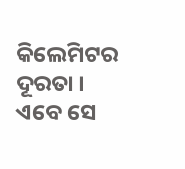କିଲେମିଟର ଦୂରତା । ଏବେ ସେ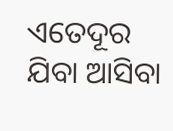ଏତେଦୂର ଯିବା ଆସିବା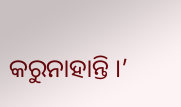କରୁନାହାନ୍ତି ।’